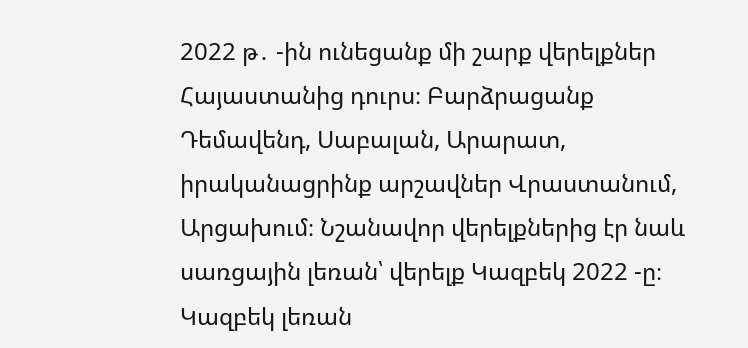2022 թ․ -ին ունեցանք մի շարք վերելքներ Հայաստանից դուրս։ Բարձրացանք Դեմավենդ, Սաբալան, Արարատ, իրականացրինք արշավներ Վրաստանում, Արցախում։ Նշանավոր վերելքներից էր նաև սառցային լեռան՝ վերելք Կազբեկ 2022 -ը։
Կազբեկ լեռան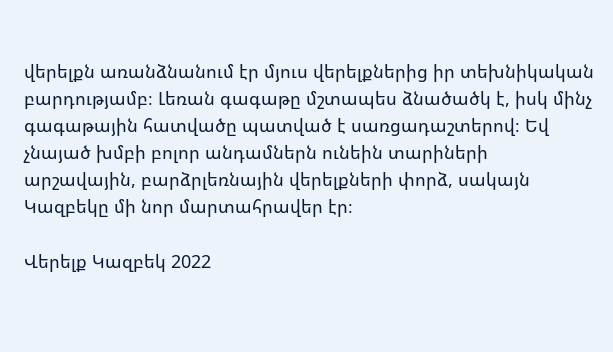վերելքն առանձնանում էր մյուս վերելքներից իր տեխնիկական բարդությամբ։ Լեռան գագաթը մշտապես ձնածածկ է, իսկ մինչ գագաթային հատվածը պատված է սառցադաշտերով։ Եվ չնայած խմբի բոլոր անդամներն ունեին տարիների արշավային, բարձրլեռնային վերելքների փորձ, սակայն Կազբեկը մի նոր մարտահրավեր էր։

Վերելք Կազբեկ 2022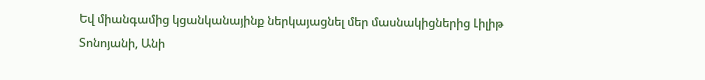Եվ միանգամից կցանկանայինք ներկայացնել մեր մասնակիցներից Լիլիթ Տոնոյանի, Անի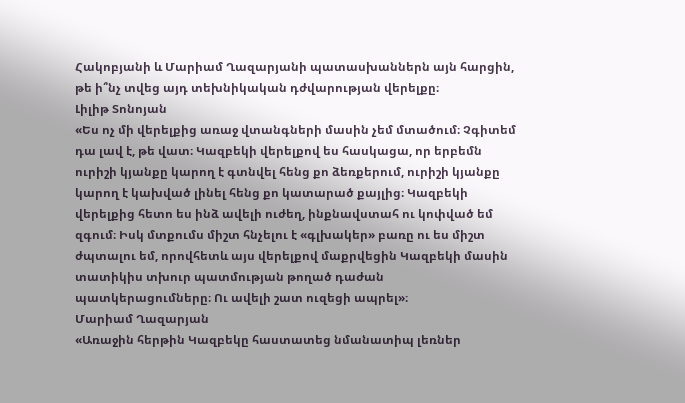Հակոբյանի և Մարիամ Ղազարյանի պատասխաններն այն հարցին, թե ի՞նչ տվեց այդ տեխնիկական դժվարության վերելքը։
Լիլիթ Տոնոյան
«Ես ոչ մի վերելքից առաջ վտանգների մասին չեմ մտածում։ Չգիտեմ դա լավ է, թե վատ։ Կազբեկի վերելքով ես հասկացա, որ երբեմն ուրիշի կյանքը կարող է գտնվել հենց քո ձեռքերում, ուրիշի կյանքը կարող է կախված լինել հենց քո կատարած քայլից։ Կազբեկի վերելքից հետո ես ինձ ավելի ուժեղ, ինքնավստահ ու կոփված եմ զգում։ Իսկ մտքումս միշտ հնչելու է «գլխակեր» բառը ու ես միշտ ժպտալու եմ, որովհետև այս վերելքով մաքրվեցին Կազբեկի մասին տատիկիս տխուր պատմության թողած դաժան պատկերացումները։ Ու ավելի շատ ուզեցի ապրել»։
Մարիամ Ղազարյան
«Առաջին հերթին Կազբեկը հաստատեց նմանատիպ լեռներ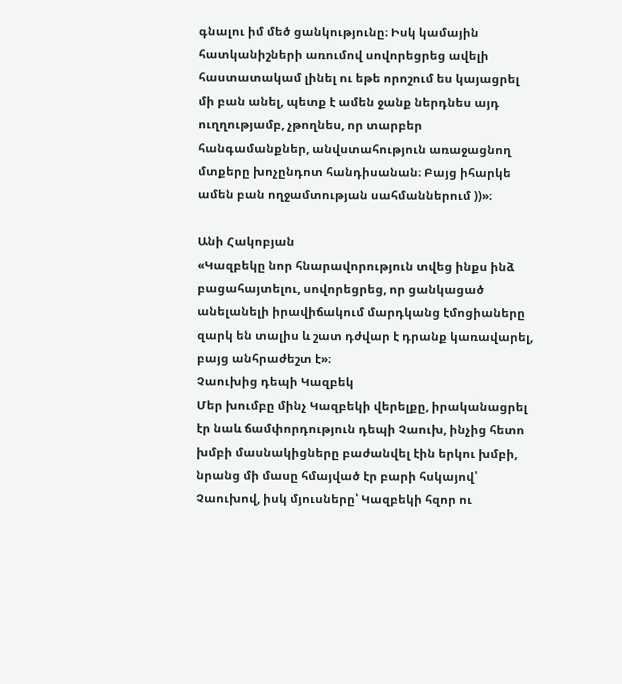գնալու իմ մեծ ցանկությունը։ Իսկ կամային հատկանիշների առումով սովորեցրեց ավելի հաստատակամ լինել ու եթե որոշում ես կայացրել մի բան անել, պետք է ամեն ջանք ներդնես այդ ուղղությամբ, չթողնես, որ տարբեր հանգամանքներ, անվստահություն առաջացնող մտքերը խոչընդոտ հանդիսանան։ Բայց իհարկե ամեն բան ողջամտության սահմաններում ))»։

Անի Հակոբյան
«Կազբեկը նոր հնարավորություն տվեց ինքս ինձ բացահայտելու, սովորեցրեց, որ ցանկացած անելանելի իրավիճակում մարդկանց էմոցիաները զարկ են տալիս և շատ դժվար է դրանք կառավարել, բայց անհրաժեշտ է»։
Չաուխից դեպի Կազբեկ
Մեր խումբը մինչ Կազբեկի վերելքը, իրականացրել էր նաև ճամփորդություն դեպի Չաուխ, ինչից հետո խմբի մասնակիցները բաժանվել էին երկու խմբի, նրանց մի մասը հմայված էր բարի հսկայով՝ Չաուխով, իսկ մյուսները՝ Կազբեկի հզոր ու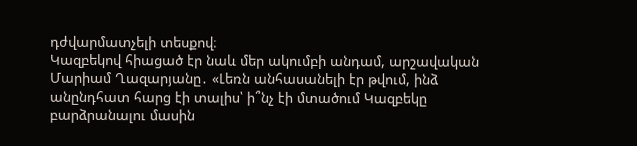դժվարմատչելի տեսքով։
Կազբեկով հիացած էր նաև մեր ակումբի անդամ, արշավական Մարիամ Ղազարյանը․ «Լեռն անհասանելի էր թվում, ինձ անընդհատ հարց էի տալիս՝ ի՞նչ էի մտածում Կազբեկը բարձրանալու մասին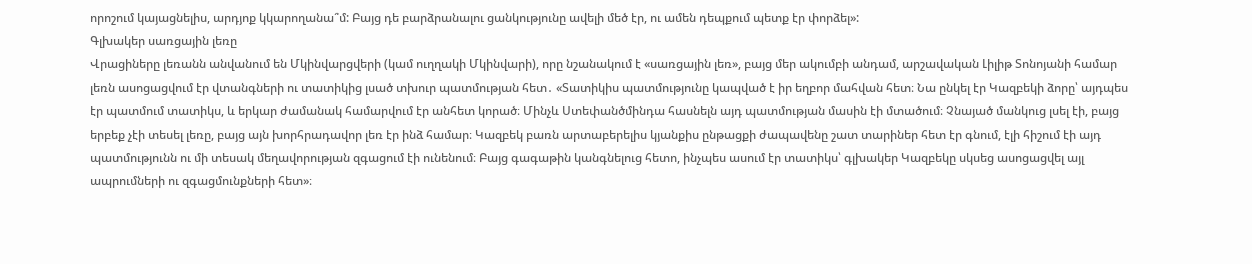որոշում կայացնելիս, արդյոք կկարողանա՞մ: Բայց դե բարձրանալու ցանկությունը ավելի մեծ էր, ու ամեն դեպքում պետք էր փորձել»:
Գլխակեր սառցային լեռը
Վրացիները լեռանն անվանում են Մկինվարցվերի (կամ ուղղակի Մկինվարի), որը նշանակում է «սառցային լեռ», բայց մեր ակումբի անդամ, արշավական Լիլիթ Տոնոյանի համար լեռն ասոցացվում էր վտանգների ու տատիկից լսած տխուր պատմության հետ․ «Տատիկիս պատմությունը կապված է իր եղբոր մահվան հետ։ Նա ընկել էր Կազբեկի ձորը՝ այդպես էր պատմում տատիկս, և երկար ժամանակ համարվում էր անհետ կորած։ Մինչև Ստեփանծմինդա հասնելն այդ պատմության մասին էի մտածում։ Չնայած մանկուց լսել էի, բայց երբեք չէի տեսել լեռը, բայց այն խորհրադավոր լեռ էր ինձ համար։ Կազբեկ բառն արտաբերելիս կյանքիս ընթացքի ժապավենը շատ տարիներ հետ էր գնում, էլի հիշում էի այդ պատմությունն ու մի տեսակ մեղավորության զգացում էի ունենում։ Բայց գագաթին կանգնելուց հետո, ինչպես ասում էր տատիկս՝ գլխակեր Կազբեկը սկսեց ասոցացվել այլ ապրումների ու զգացմունքների հետ»։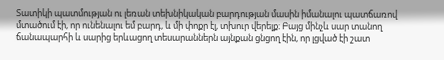Տատիկի պատմության ու լեռան տեխնիկական բարդության մասին իմանալու պատճառով մտածում էի, որ ունենալու եմ բարդ, և մի փոքր էլ, տխուր վերելք։ Բայց մինչև սար տանող ճանապարհի և սարից երևացող տեսարաններն այնքան ցնցող էին, որ լցված էի շատ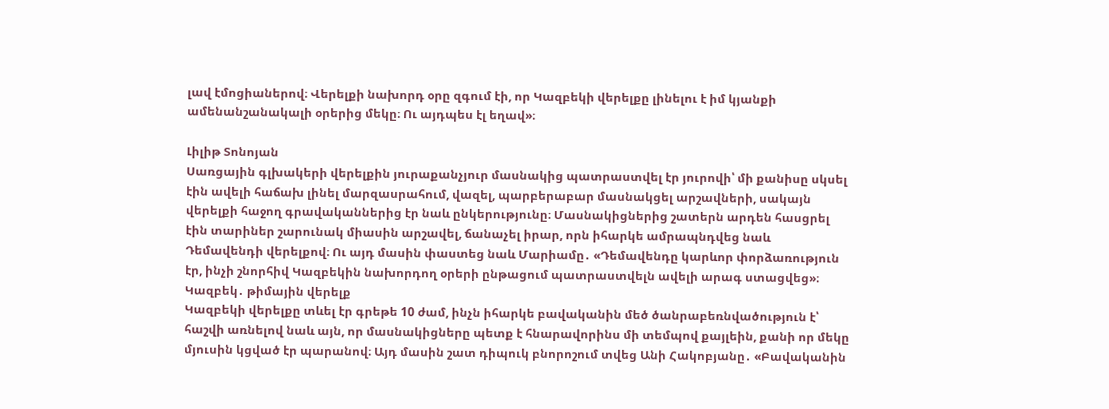լավ էմոցիաներով։ Վերելքի նախորդ օրը զգում էի, որ Կազբեկի վերելքը լինելու է իմ կյանքի ամենանշանակալի օրերից մեկը։ Ու այդպես էլ եղավ»։

Լիլիթ Տոնոյան
Սառցային գլխակերի վերելքին յուրաքանչյուր մասնակից պատրաստվել էր յուրովի՝ մի քանիսը սկսել էին ավելի հաճախ լինել մարզասրահում, վազել, պարբերաբար մասնակցել արշավների, սակայն վերելքի հաջող գրավականներից էր նաև ընկերությունը։ Մասնակիցներից շատերն արդեն հասցրել էին տարիներ շարունակ միասին արշավել, ճանաչել իրար, որն իհարկե ամրապնդվեց նաև Դեմավենդի վերելքով։ Ու այդ մասին փաստեց նաև Մարիամը․ «Դեմավենդը կարևոր փորձառություն էր, ինչի շնորհիվ Կազբեկին նախորդող օրերի ընթացում պատրաստվելն ավելի արագ ստացվեց»։
Կազբեկ․ թիմային վերելք
Կազբեկի վերելքը տևել էր գրեթե 10 ժամ, ինչն իհարկե բավականին մեծ ծանրաբեռնվածություն է՝ հաշվի առնելով նաև այն, որ մասնակիցները պետք է հնարավորինս մի տեմպով քայլեին, քանի որ մեկը մյուսին կցված էր պարանով։ Այդ մասին շատ դիպուկ բնորոշում տվեց Անի Հակոբյանը․ «Բավականին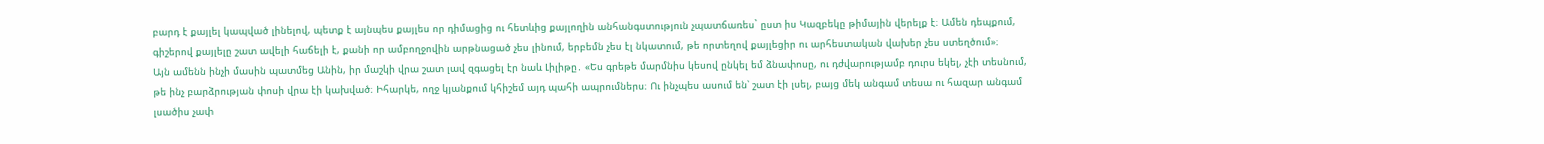բարդ է քայլել կապված լինելով, պետք է այնպես քայլես որ դիմացից ու հետևից քայլողին անհանգստություն չպատճառես` ըստ իս Կազբեկը թիմային վերելք է։ Ամեն դեպքում, գիշերով քայլելը շատ ավելի հաճելի է, քանի որ ամբողջովին արթնացած չես լինում, երբեմն չես էլ նկատում, թե որտեղով քայլեցիր ու արհեստական վախեր չես ստեղծում»։
Այն ամենն ինչի մասին պատմեց Անին, իր մաշկի վրա շատ լավ զգացել էր նաև Լիլիթը․ «Ես գրեթե մարմնիս կեսով ընկել եմ ձնափոսը, ու դժվարությամբ դուրս եկել, չէի տեսնում, թե ինչ բարձրության փոսի վրա էի կախված։ Իհարկե, ողջ կյանքում կհիշեմ այդ պահի ապրումներս։ Ու ինչպես ասում են՝ շատ էի լսել, բայց մեկ անգամ տեսա ու հազար անգամ լսածիս չափ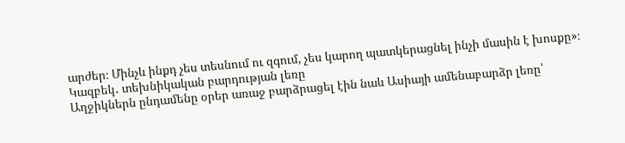արժեր։ Մինչև ինքդ չես տեսնում ու զգում, չես կարող պատկերացնել ինչի մասին է խոսքը»։
Կազբեկ․ տեխնիկական բարդության լեռը
Աղջիկներն ընդամենը օրեր առաջ բարձրացել էին նաև Ասիայի ամենաբարձր լեռը՝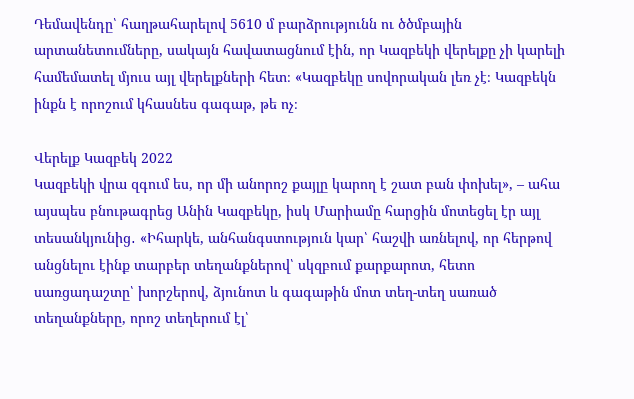Դեմավենդը՝ հաղթահարելով 5610 մ բարձրությունն ու ծծմբային արտանետումները, սակայն հավատացնում էին, որ Կազբեկի վերելքը չի կարելի համեմատել մյուս այլ վերելքների հետ։ «Կազբեկը սովորական լեռ չէ։ Կազբեկն ինքն է որոշում կհասնես գագաթ, թե ոչ։

Վերելք Կազբեկ 2022
Կազբեկի վրա զգում ես, որ մի անորոշ քայլը կարող է շատ բան փոխել», – ահա այսպես բնութագրեց Անին Կազբեկը, իսկ Մարիամը հարցին մոտեցել էր այլ տեսանկյունից․ «Իհարկե, անհանգստություն կար՝ հաշվի առնելով, որ հերթով անցնելու էինք տարբեր տեղանքներով՝ սկզբում քարքարոտ, հետո սառցադաշտը՝ խորշերով, ձյունոտ և գագաթին մոտ տեղ-տեղ սառած տեղանքները, որոշ տեղերում էլ՝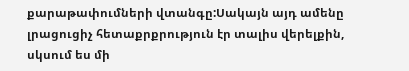քարաթափումների վտանգը:Սակայն այդ ամենը լրացուցիչ հետաքրքրություն էր տալիս վերելքին, սկսում ես մի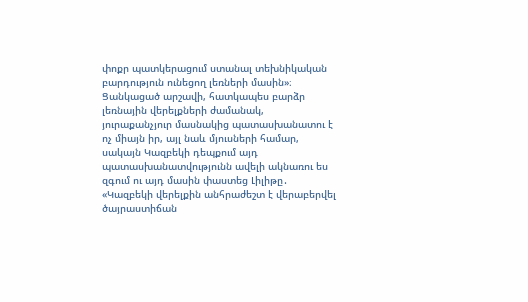փոքր պատկերացում ստանալ տեխնիկական բարդություն ունեցող լեռների մասին»։
Ցանկացած արշավի, հատկապես բարձր լեռնային վերելքների ժամանակ, յուրաքանչյուր մասնակից պատասխանատու է ոչ միայն իր, այլ նաև մյուսների համար, սակայն Կազբեկի դեպքում այդ պատասխանատվությունն ավելի ակնառու ես զգում ու այդ մասին փաստեց Լիլիթը․ «Կազբեկի վերելքին անհրաժեշտ է վերաբերվել ծայրաստիճան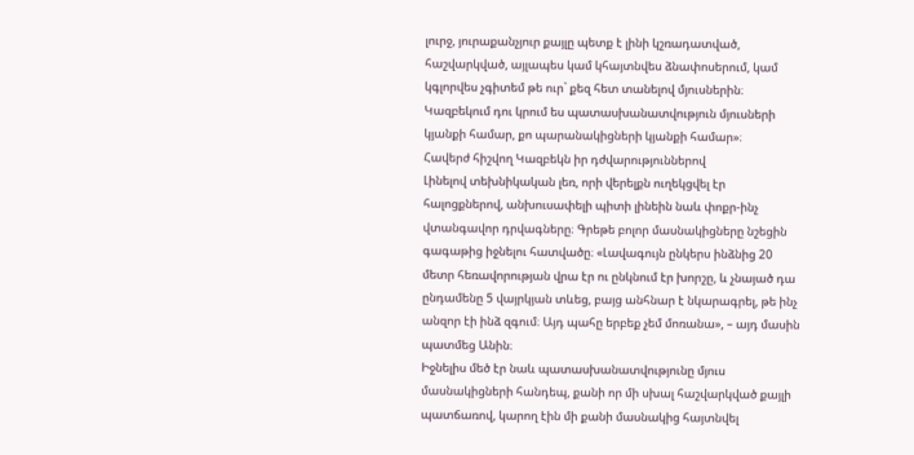լուրջ, յուրաքանչյուր քայլը պետք է լինի կշռադատված, հաշվարկված, այլապես կամ կհայտնվես ձնափոսերում, կամ կգլորվես չգիտեմ թե ուր` քեզ հետ տանելով մյուսներին։ Կազբեկում դու կրում ես պատասխանատվություն մյուսների կյանքի համար, քո պարանակիցների կյանքի համար»։
Հավերժ հիշվող Կազբեկն իր դժվարություններով
Լինելով տեխնիկական լեռ, որի վերելքն ուղեկցվել էր հալոցքներով, անխուսափելի պիտի լինեին նաև փոքր-ինչ վտանգավոր դրվագները։ Գրեթե բոլոր մասնակիցները նշեցին գագաթից իջնելու հատվածը։ «Լավագույն ընկերս ինձնից 20 մետր հեռավորության վրա էր ու ընկնում էր խորշը, և չնայած դա ընդամենը 5 վայրկյան տևեց, բայց անհնար է նկարագրել, թե ինչ անզոր էի ինձ զգում։ Այդ պահը երբեք չեմ մոռանա», – այդ մասին պատմեց Անին։
Իջնելիս մեծ էր նաև պատասխանատվությունը մյուս մասնակիցների հանդեպ, քանի որ մի սխալ հաշվարկված քայլի պատճառով, կարող էին մի քանի մասնակից հայտնվել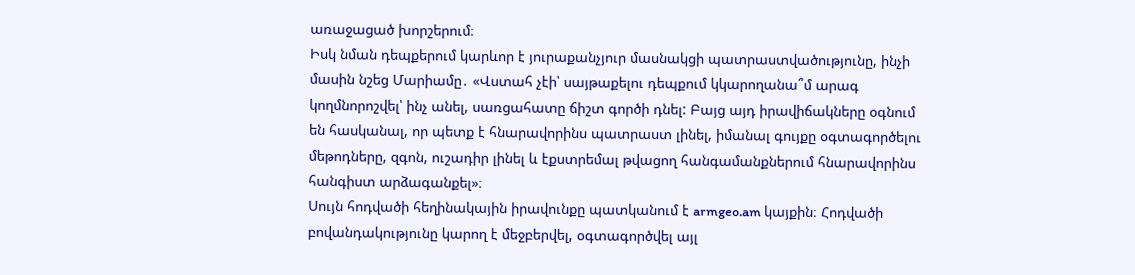առաջացած խորշերում։
Իսկ նման դեպքերում կարևոր է յուրաքանչյուր մասնակցի պատրաստվածությունը, ինչի մասին նշեց Մարիամը․ «Վստահ չէի՝ սայթաքելու դեպքում կկարողանա՞մ արագ կողմնորոշվել՝ ինչ անել, սառցահատը ճիշտ գործի դնել: Բայց այդ իրավիճակները օգնում են հասկանալ, որ պետք է հնարավորինս պատրաստ լինել, իմանալ գույքը օգտագործելու մեթոդները, զգոն, ուշադիր լինել և էքստրեմալ թվացող հանգամանքներում հնարավորինս հանգիստ արձագանքել»։
Սույն հոդվածի հեղինակային իրավունքը պատկանում է armgeo.am կայքին։ Հոդվածի բովանդակությունը կարող է մեջբերվել, օգտագործվել այլ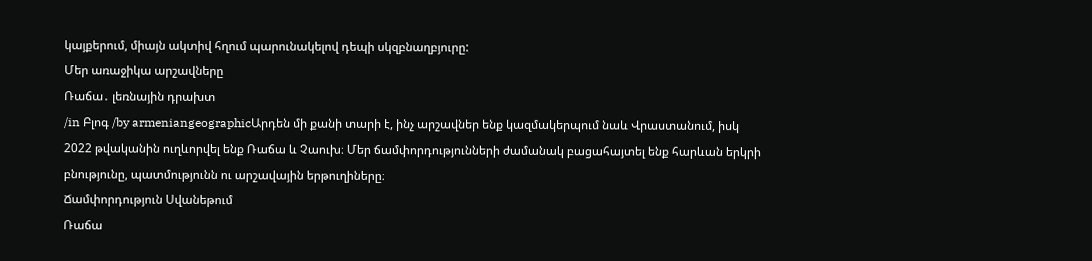կայքերում, միայն ակտիվ հղում պարունակելով դեպի սկզբնաղբյուրը:
Մեր առաջիկա արշավները
Ռաճա․ լեռնային դրախտ
/in Բլոգ /by armeniangeographicԱրդեն մի քանի տարի է, ինչ արշավներ ենք կազմակերպում նաև Վրաստանում, իսկ 2022 թվականին ուղևորվել ենք Ռաճա և Չաուխ։ Մեր ճամփորդությունների ժամանակ բացահայտել ենք հարևան երկրի բնությունը, պատմությունն ու արշավային երթուղիները։
Ճամփորդություն Սվանեթում
Ռաճա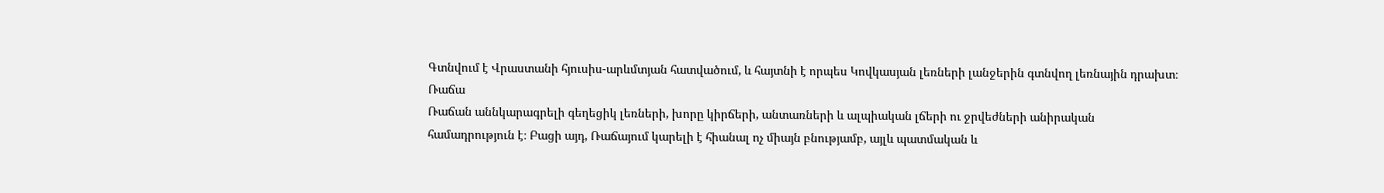Գտնվում է Վրաստանի հյուսիս-արևմտյան հատվածում, և հայտնի է որպես Կովկասյան լեռների լանջերին գտնվող լեռնային դրախտ։
Ռաճա
Ռաճան աննկարագրելի գեղեցիկ լեռների, խորը կիրճերի, անտառների և ալպիական լճերի ու ջրվեժների անիրական համադրություն է։ Բացի այդ, Ռաճայում կարելի է հիանալ ոչ միայն բնությամբ, այլև պատմական և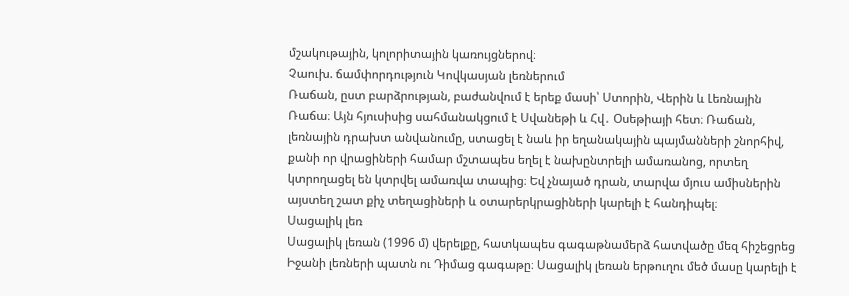մշակութային, կոլորիտային կառույցներով։
Չաուխ. ճամփորդություն Կովկասյան լեռներում
Ռաճան, ըստ բարձրության, բաժանվում է երեք մասի՝ Ստորին, Վերին և Լեռնային Ռաճա։ Այն հյուսիսից սահմանակցում է Սվանեթի և Հվ․ Օսեթիայի հետ։ Ռաճան, լեռնային դրախտ անվանումը, ստացել է նաև իր եղանակային պայմանների շնորհիվ, քանի որ վրացիների համար մշտապես եղել է նախընտրելի ամառանոց, որտեղ կտրողացել են կտրվել ամառվա տապից։ Եվ չնայած դրան, տարվա մյուս ամիսներին այստեղ շատ քիչ տեղացիների և օտարերկրացիների կարելի է հանդիպել։
Սացալիկ լեռ
Սացալիկ լեռան (1996 մ) վերելքը, հատկապես գագաթնամերձ հատվածը մեզ հիշեցրեց Իջանի լեռների պատն ու Դիմաց գագաթը։ Սացալիկ լեռան երթուղու մեծ մասը կարելի է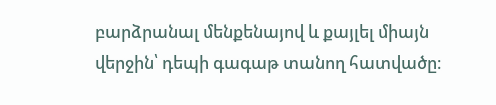բարձրանալ մենքենայով և քայլել միայն վերջին՝ դեպի գագաթ տանող հատվածը։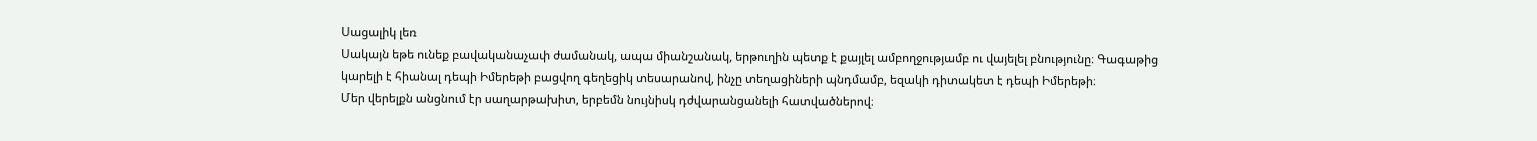Սացալիկ լեռ
Սակայն եթե ունեք բավականաչափ ժամանակ, ապա միանշանակ, երթուղին պետք է քայլել ամբողջությամբ ու վայելել բնությունը։ Գագաթից կարելի է հիանալ դեպի Իմերեթի բացվող գեղեցիկ տեսարանով, ինչը տեղացիների պնդմամբ, եզակի դիտակետ է դեպի Իմերեթի։
Մեր վերելքն անցնում էր սաղարթախիտ, երբեմն նույնիսկ դժվարանցանելի հատվածներով։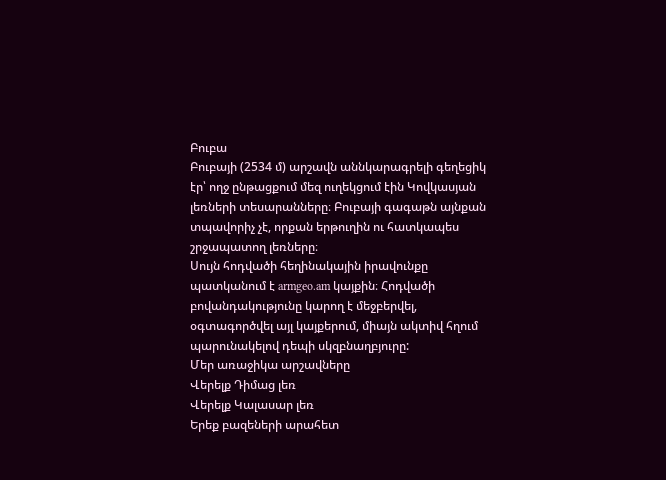Բուբա
Բուբայի (2534 մ) արշավն աննկարագրելի գեղեցիկ էր՝ ողջ ընթացքում մեզ ուղեկցում էին Կովկասյան լեռների տեսարանները։ Բուբայի գագաթն այնքան տպավորիչ չէ, որքան երթուղին ու հատկապես շրջապատող լեռները։
Սույն հոդվածի հեղինակային իրավունքը պատկանում է armgeo.am կայքին։ Հոդվածի բովանդակությունը կարող է մեջբերվել, օգտագործվել այլ կայքերում, միայն ակտիվ հղում պարունակելով դեպի սկզբնաղբյուրը:
Մեր առաջիկա արշավները
Վերելք Դիմաց լեռ
Վերելք Կալասար լեռ
Երեք բազեների արահետ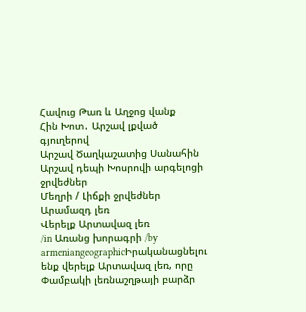Հավուց Թառ և Աղջոց վանք
Հին Խոտ․ Արշավ լքված գյուղերով
Արշավ Ծաղկաշատից Սանահին
Արշավ դեպի Խոսրովի արգելոցի ջրվեժներ
Մեղրի / Լիճքի ջրվեժներ
Արամազդ լեռ
Վերելք Արտավազ լեռ
/in Առանց խորագրի /by armeniangeographicԻրականացնելու ենք վերելք Արտավազ լեռ, որը Փամբակի լեռնաշղթայի բարձր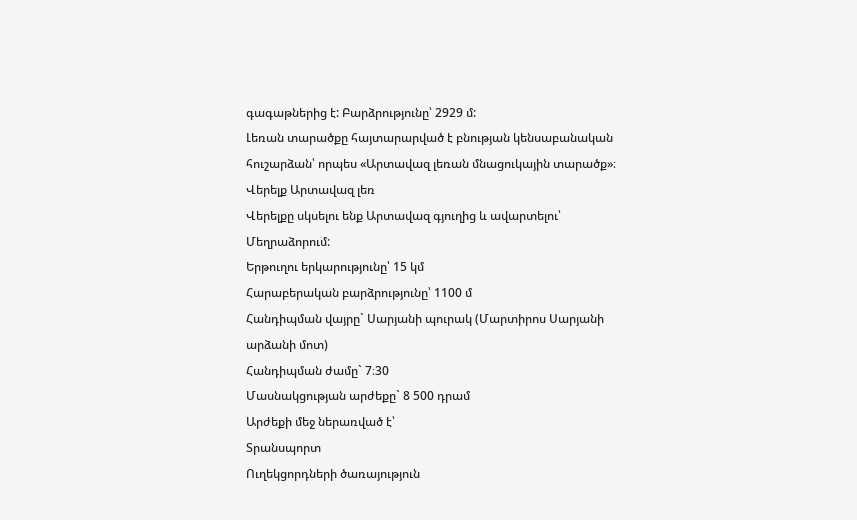գագաթներից է: Բարձրությունը՝ 2929 մ:
Լեռան տարածքը հայտարարված է բնության կենսաբանական հուշարձան՝ որպես «Արտավազ լեռան մնացուկային տարածք»։
Վերելք Արտավազ լեռ
Վերելքը սկսելու ենք Արտավազ գյուղից և ավարտելու՝ Մեղրաձորում:
Երթուղու երկարությունը՝ 15 կմ
Հարաբերական բարձրությունը՝ 1100 մ
Հանդիպման վայրը` Սարյանի պուրակ (Մարտիրոս Սարյանի արձանի մոտ)
Հանդիպման ժամը` 7։30
Մասնակցության արժեքը` 8 500 դրամ
Արժեքի մեջ ներառված է՝
Տրանսպորտ
Ուղեկցորդների ծառայություն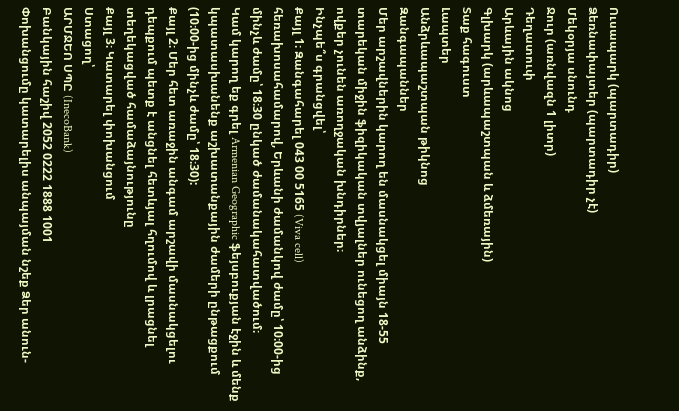Ուսապարկ (պարտադիր)
Ձեռնափայտեր (պարտադիր չէ)
Մեկօրյա սնունդ
Ջուր (առնվազն 1 լիտր)
Դեղատուփ
Արևային ակնոց
Գլխարկ (արևապաշտպան և ձմեռային)
Տաք հագուստ
Լապտեր
Անձրևապաշտպան թիկնոց
Զանգապաններ
Մեր արշավներին կարող են մասնակցել միայն 18-55 տարեկան միջին ֆիզիկական տվյալներ ունեցող անձինք, ովքեր չունեն առողջական խնդիրներ։
Ինչպե՞ս գրանցվել՝
Քայլ 1։ Զանգահարել 043 00 5165 (Viva cell) հեռախոսահամարով, Երևանի ժամանկով ժամը՝ 10։00-ից մինչև ժամը՝ 18։30 ընկած ժամանակահատվածում։
Կամ կարող եք գրել Armenian Geographic ֆեյսբուքյան էջին և մենք կպատասխանենք աշխատանքային ժամերի ընթացքում (10։00-ից մինչև ժամը՝ 18։30):
Քայլ 2։ Մեր հետ առաջին անգամ արշավի մասնակցելու դեպքում պետք է անցնել հետևյալ հղումով և լրացնել տեղեկացված համաձայնությունը
Քայլ 3։ Կատարել փոխանցում
Ստացող՝
ԱՐՄՋԵՈ ՍՊԸ (InecoBank)
Բանկային հաշիվ 2052 0222 1888 1001
Փոխանցումը կատարելիս անպայման նշեք Ձեր անուն-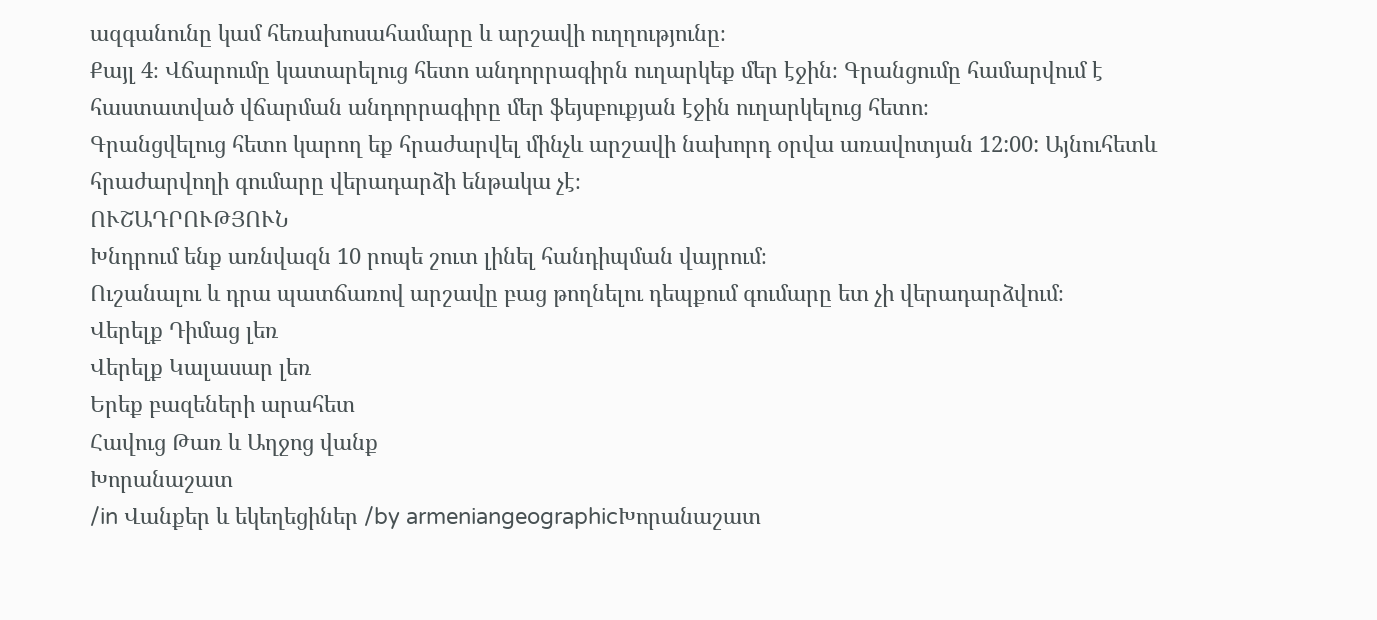ազգանունը կամ հեռախոսահամարը և արշավի ուղղությունը։
Քայլ 4։ Վճարումը կատարելուց հետո անդորրագիրն ուղարկեք մեր էջին։ Գրանցումը համարվում է հաստատված վճարման անդորրագիրը մեր ֆեյսբուքյան էջին ուղարկելուց հետո։
Գրանցվելուց հետո կարող եք հրաժարվել մինչև արշավի նախորդ օրվա առավոտյան 12:00: Այնուհետև հրաժարվողի գումարը վերադարձի ենթակա չէ։
ՈՒՇԱԴՐՈՒԹՅՈՒՆ
Խնդրում ենք առնվազն 10 րոպե շուտ լինել հանդիպման վայրում։
Ուշանալու և դրա պատճառով արշավը բաց թողնելու դեպքում գումարը ետ չի վերադարձվում։
Վերելք Դիմաց լեռ
Վերելք Կալասար լեռ
Երեք բազեների արահետ
Հավուց Թառ և Աղջոց վանք
Խորանաշատ
/in Վանքեր և եկեղեցիներ /by armeniangeographicԽորանաշատ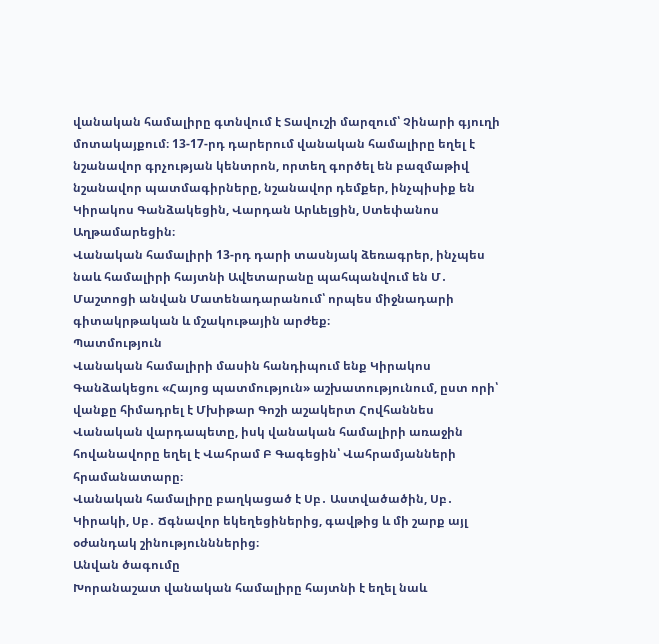վանական համալիրը գտնվում է Տավուշի մարզում՝ Չինարի գյուղի մոտակայքում։ 13-17-րդ դարերում վանական համալիրը եղել է նշանավոր գրչության կենտրոն, որտեղ գործել են բազմաթիվ նշանավոր պատմագիրները, նշանավոր դեմքեր, ինչպիսիք են Կիրակոս Գանձակեցին, Վարդան Արևելցին, Ստեփանոս Աղթամարեցին։
Վանական համալիրի 13-րդ դարի տասնյակ ձեռագրեր, ինչպես նաև համալիրի հայտնի Ավետարանը պահպանվում են Մ․ Մաշտոցի անվան Մատենադարանում՝ որպես միջնադարի գիտակրթական և մշակութային արժեք։
Պատմություն
Վանական համալիրի մասին հանդիպում ենք Կիրակոս Գանձակեցու «Հայոց պատմություն» աշխատությունում, ըստ որի՝ վանքը հիմադրել է Մխիթար Գոշի աշակերտ Հովհաննես Վանական վարդապետը, իսկ վանական համալիրի առաջին հովանավորը եղել է Վահրամ Բ Գագեցին՝ Վահրամյանների հրամանատարը։
Վանական համալիրը բաղկացած է Սբ․ Աստվածածին, Սբ․ Կիրակի, Սբ․ Ճգնավոր եկեղեցիներից, գավթից և մի շարք այլ օժանդակ շինությունններից։
Անվան ծագումը
Խորանաշատ վանական համալիրը հայտնի է եղել նաև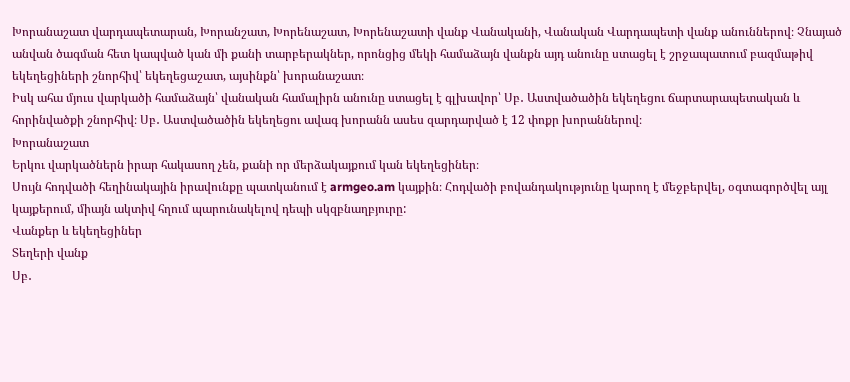Խորանաշատ վարդապետարան, Խորանշատ, Խորենաշատ, Խորենաշատի վանք Վանականի, Վանական Վարդապետի վանք անուններով։ Չնայած անվան ծագման հետ կապված կան մի քանի տարբերակներ, որոնցից մեկի համաձայն վանքն այդ անունը ստացել է շրջապատում բազմաթիվ եկեղեցիների շնորհիվ՝ եկեղեցաշատ, այսինքն՝ խորանաշատ։
Իսկ ահա մյուս վարկածի համաձայն՝ վանական համալիրն անունը ստացել է գլխավոր՝ Սբ․ Աստվածածին եկեղեցու ճարտարապետական և հորինվածքի շնորհիվ։ Սբ․ Աստվածածին եկեղեցու ավագ խորանն ասես զարդարված է 12 փոքր խորաններով։
Խորանաշատ
Երկու վարկածներն իրար հակասող չեն, քանի որ մերձակայքում կան եկեղեցիներ։
Սույն հոդվածի հեղինակային իրավունքը պատկանում է armgeo.am կայքին։ Հոդվածի բովանդակությունը կարող է մեջբերվել, օգտագործվել այլ կայքերում, միայն ակտիվ հղում պարունակելով դեպի սկզբնաղբյուրը:
Վանքեր և եկեղեցիներ
Տեղերի վանք
Սբ․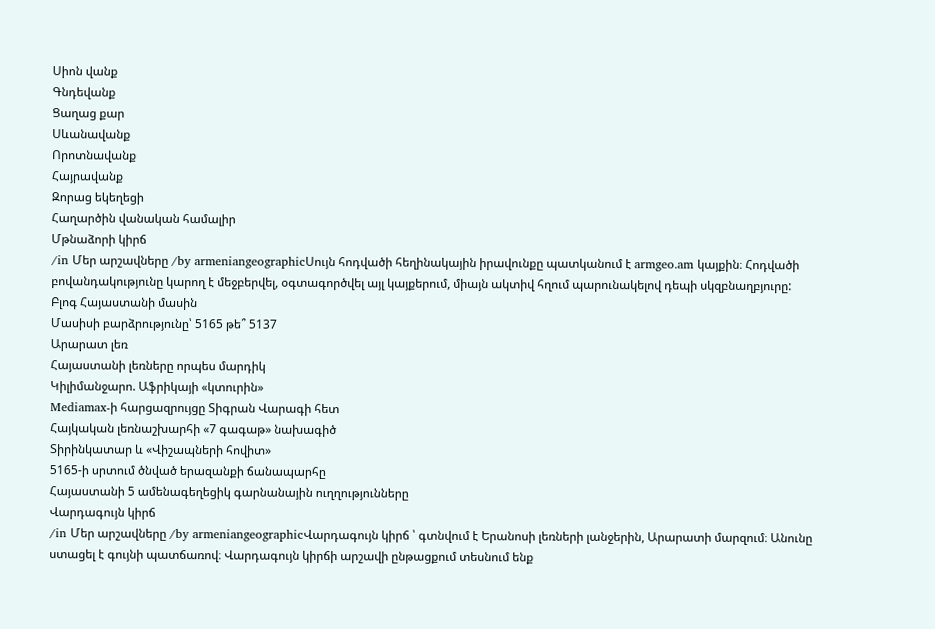Սիոն վանք
Գնդեվանք
Ցաղաց քար
Սևանավանք
Որոտնավանք
Հայրավանք
Զորաց եկեղեցի
Հաղարծին վանական համալիր
Մթնաձորի կիրճ
/in Մեր արշավները /by armeniangeographicՍույն հոդվածի հեղինակային իրավունքը պատկանում է armgeo.am կայքին։ Հոդվածի բովանդակությունը կարող է մեջբերվել, օգտագործվել այլ կայքերում, միայն ակտիվ հղում պարունակելով դեպի սկզբնաղբյուրը:
Բլոգ Հայաստանի մասին
Մասիսի բարձրությունը՝ 5165 թե՞ 5137
Արարատ լեռ
Հայաստանի լեռները որպես մարդիկ
Կիլիմանջարո. Աֆրիկայի «կտուրին»
Mediamax-ի հարցազրույցը Տիգրան Վարագի հետ
Հայկական լեռնաշխարհի «7 գագաթ» նախագիծ
Տիրինկատար և «Վիշապների հովիտ»
5165-ի սրտում ծնված երազանքի ճանապարհը
Հայաստանի 5 ամենագեղեցիկ գարնանային ուղղությունները
Վարդագույն կիրճ
/in Մեր արշավները /by armeniangeographicՎարդագույն կիրճ ՝ գտնվում է Երանոսի լեռների լանջերին, Արարատի մարզում։ Անունը ստացել է գույնի պատճառով։ Վարդագույն կիրճի արշավի ընթացքում տեսնում ենք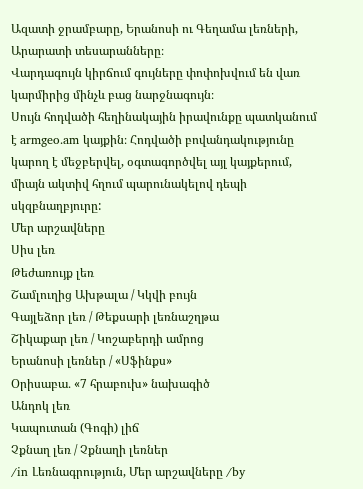Ազատի ջրամբարը, Երանոսի ու Գեղամա լեռների, Արարատի տեսարանները։
Վարդագույն կիրճում գույները փոփոխվում են վառ կարմիրից մինչև բաց նարջնագույն։
Սույն հոդվածի հեղինակային իրավունքը պատկանում է armgeo.am կայքին։ Հոդվածի բովանդակությունը կարող է մեջբերվել, օգտագործվել այլ կայքերում, միայն ակտիվ հղում պարունակելով դեպի սկզբնաղբյուրը:
Մեր արշավները
Սիս լեռ
Թեժառույք լեռ
Շամլուղից Ախթալա / Կկվի բույն
Գայլեձոր լեռ / Թեքսարի լեռնաշղթա
Շիկաքար լեռ / Կոշաբերդի ամրոց
Երանոսի լեռներ / «Սֆինքս»
Օրիսաբա․ «7 հրաբուխ» նախագիծ
Անդոկ լեռ
Կապուտան (Գոգի) լիճ
Չքնաղ լեռ / Չքնաղի լեռներ
/in Լեռնագրություն, Մեր արշավները /by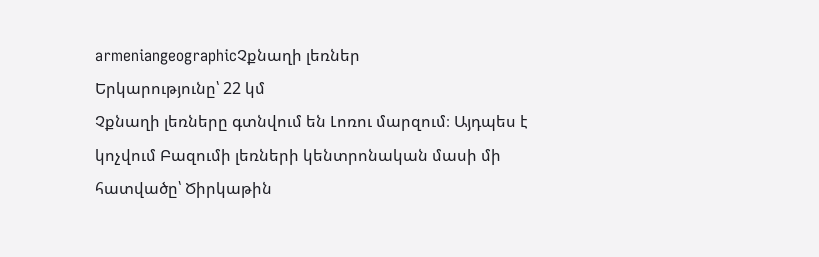armeniangeographicՉքնաղի լեռներ
Երկարությունը՝ 22 կմ
Չքնաղի լեռները գտնվում են Լոռու մարզում։ Այդպես է կոչվում Բազումի լեռների կենտրոնական մասի մի հատվածը՝ Ծիրկաթին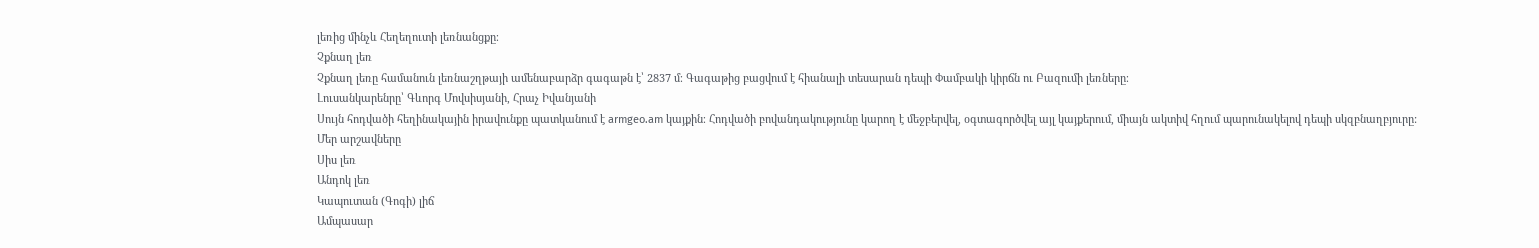լեռից մինչև Հեղեղուտի լեռնանցքը։
Չքնաղ լեռ
Չքնաղ լեռը համանուն լեռնաշղթայի ամենաբարձր գագաթն է՝ 2837 մ։ Գագաթից բացվում է հիանալի տեսարան դեպի Փամբակի կիրճն ու Բազումի լեռները։
Լուսանկարենրը՝ Գևորգ Մովսիսյանի, Հրաչ Իվանյանի
Սույն հոդվածի հեղինակային իրավունքը պատկանում է armgeo.am կայքին։ Հոդվածի բովանդակությունը կարող է մեջբերվել, օգտագործվել այլ կայքերում, միայն ակտիվ հղում պարունակելով դեպի սկզբնաղբյուրը:
Մեր արշավները
Սիս լեռ
Անդոկ լեռ
Կապուտան (Գոգի) լիճ
Ամպասար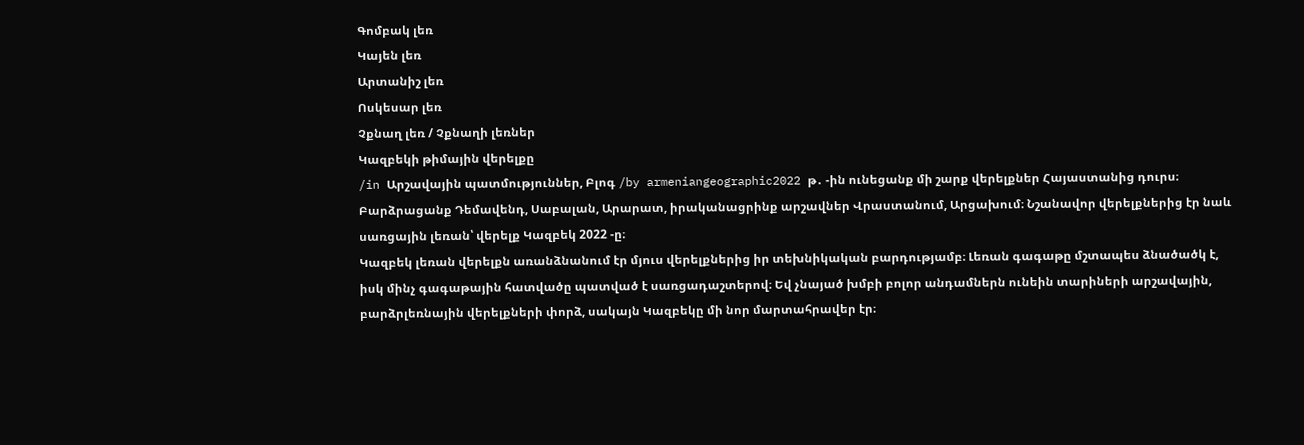Գոմբակ լեռ
Կայեն լեռ
Արտանիշ լեռ
Ոսկեսար լեռ
Չքնաղ լեռ / Չքնաղի լեռներ
Կազբեկի թիմային վերելքը
/in Արշավային պատմություններ, Բլոգ /by armeniangeographic2022 թ․ -ին ունեցանք մի շարք վերելքներ Հայաստանից դուրս։ Բարձրացանք Դեմավենդ, Սաբալան, Արարատ, իրականացրինք արշավներ Վրաստանում, Արցախում։ Նշանավոր վերելքներից էր նաև սառցային լեռան՝ վերելք Կազբեկ 2022 -ը։
Կազբեկ լեռան վերելքն առանձնանում էր մյուս վերելքներից իր տեխնիկական բարդությամբ։ Լեռան գագաթը մշտապես ձնածածկ է, իսկ մինչ գագաթային հատվածը պատված է սառցադաշտերով։ Եվ չնայած խմբի բոլոր անդամներն ունեին տարիների արշավային, բարձրլեռնային վերելքների փորձ, սակայն Կազբեկը մի նոր մարտահրավեր էր։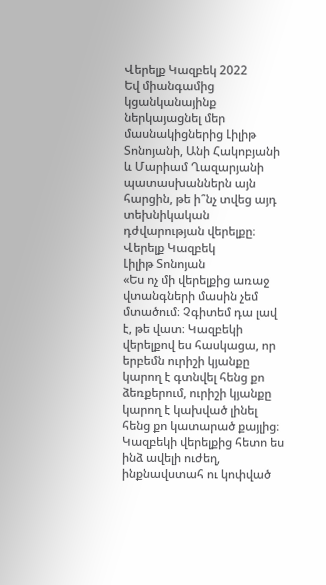Վերելք Կազբեկ 2022
Եվ միանգամից կցանկանայինք ներկայացնել մեր մասնակիցներից Լիլիթ Տոնոյանի, Անի Հակոբյանի և Մարիամ Ղազարյանի պատասխաններն այն հարցին, թե ի՞նչ տվեց այդ տեխնիկական դժվարության վերելքը։
Վերելք Կազբեկ
Լիլիթ Տոնոյան
«Ես ոչ մի վերելքից առաջ վտանգների մասին չեմ մտածում։ Չգիտեմ դա լավ է, թե վատ։ Կազբեկի վերելքով ես հասկացա, որ երբեմն ուրիշի կյանքը կարող է գտնվել հենց քո ձեռքերում, ուրիշի կյանքը կարող է կախված լինել հենց քո կատարած քայլից։ Կազբեկի վերելքից հետո ես ինձ ավելի ուժեղ, ինքնավստահ ու կոփված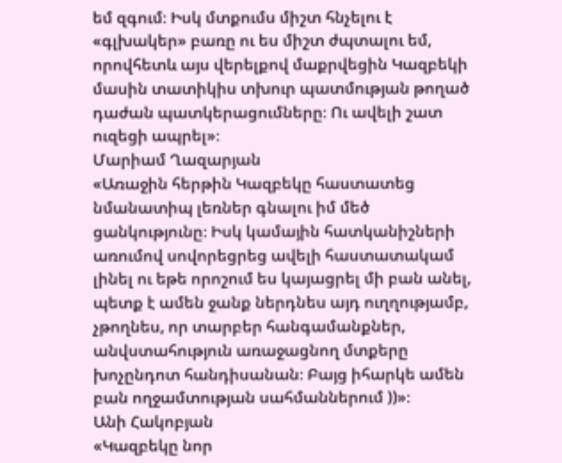եմ զգում։ Իսկ մտքումս միշտ հնչելու է «գլխակեր» բառը ու ես միշտ ժպտալու եմ, որովհետև այս վերելքով մաքրվեցին Կազբեկի մասին տատիկիս տխուր պատմության թողած դաժան պատկերացումները։ Ու ավելի շատ ուզեցի ապրել»։
Մարիամ Ղազարյան
«Առաջին հերթին Կազբեկը հաստատեց նմանատիպ լեռներ գնալու իմ մեծ ցանկությունը։ Իսկ կամային հատկանիշների առումով սովորեցրեց ավելի հաստատակամ լինել ու եթե որոշում ես կայացրել մի բան անել, պետք է ամեն ջանք ներդնես այդ ուղղությամբ, չթողնես, որ տարբեր հանգամանքներ, անվստահություն առաջացնող մտքերը խոչընդոտ հանդիսանան։ Բայց իհարկե ամեն բան ողջամտության սահմաններում ))»։
Անի Հակոբյան
«Կազբեկը նոր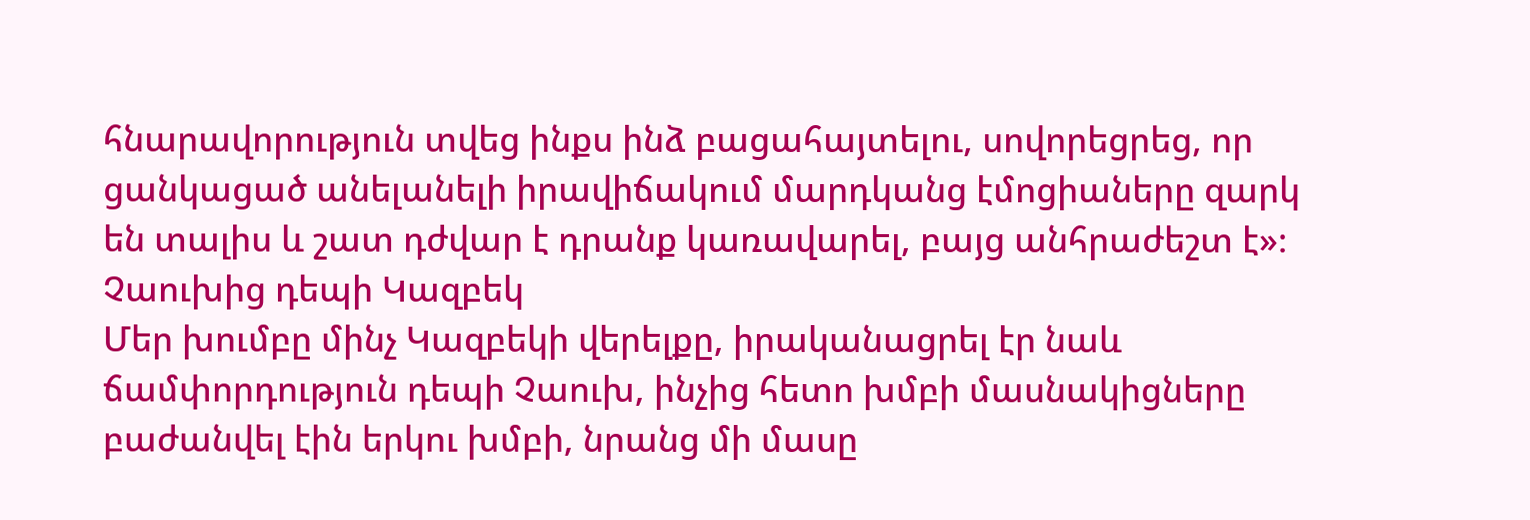հնարավորություն տվեց ինքս ինձ բացահայտելու, սովորեցրեց, որ ցանկացած անելանելի իրավիճակում մարդկանց էմոցիաները զարկ են տալիս և շատ դժվար է դրանք կառավարել, բայց անհրաժեշտ է»։
Չաուխից դեպի Կազբեկ
Մեր խումբը մինչ Կազբեկի վերելքը, իրականացրել էր նաև ճամփորդություն դեպի Չաուխ, ինչից հետո խմբի մասնակիցները բաժանվել էին երկու խմբի, նրանց մի մասը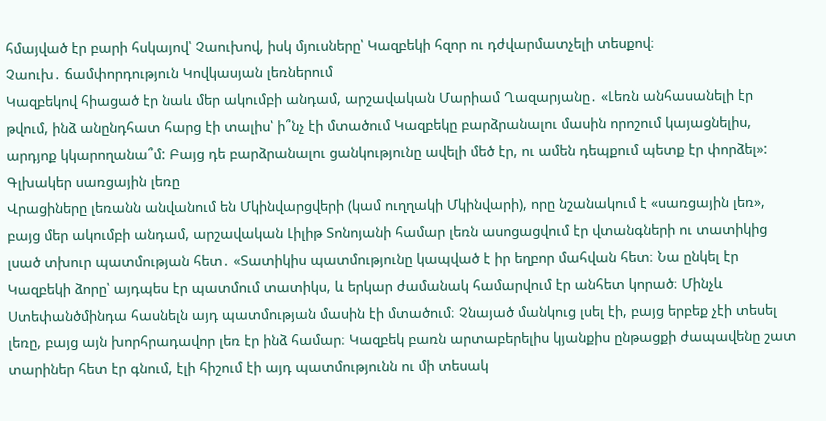հմայված էր բարի հսկայով՝ Չաուխով, իսկ մյուսները՝ Կազբեկի հզոր ու դժվարմատչելի տեսքով։
Չաուխ․ ճամփորդություն Կովկասյան լեռներում
Կազբեկով հիացած էր նաև մեր ակումբի անդամ, արշավական Մարիամ Ղազարյանը․ «Լեռն անհասանելի էր թվում, ինձ անընդհատ հարց էի տալիս՝ ի՞նչ էի մտածում Կազբեկը բարձրանալու մասին որոշում կայացնելիս, արդյոք կկարողանա՞մ: Բայց դե բարձրանալու ցանկությունը ավելի մեծ էր, ու ամեն դեպքում պետք էր փորձել»:
Գլխակեր սառցային լեռը
Վրացիները լեռանն անվանում են Մկինվարցվերի (կամ ուղղակի Մկինվարի), որը նշանակում է «սառցային լեռ», բայց մեր ակումբի անդամ, արշավական Լիլիթ Տոնոյանի համար լեռն ասոցացվում էր վտանգների ու տատիկից լսած տխուր պատմության հետ․ «Տատիկիս պատմությունը կապված է իր եղբոր մահվան հետ։ Նա ընկել էր Կազբեկի ձորը՝ այդպես էր պատմում տատիկս, և երկար ժամանակ համարվում էր անհետ կորած։ Մինչև Ստեփանծմինդա հասնելն այդ պատմության մասին էի մտածում։ Չնայած մանկուց լսել էի, բայց երբեք չէի տեսել լեռը, բայց այն խորհրադավոր լեռ էր ինձ համար։ Կազբեկ բառն արտաբերելիս կյանքիս ընթացքի ժապավենը շատ տարիներ հետ էր գնում, էլի հիշում էի այդ պատմությունն ու մի տեսակ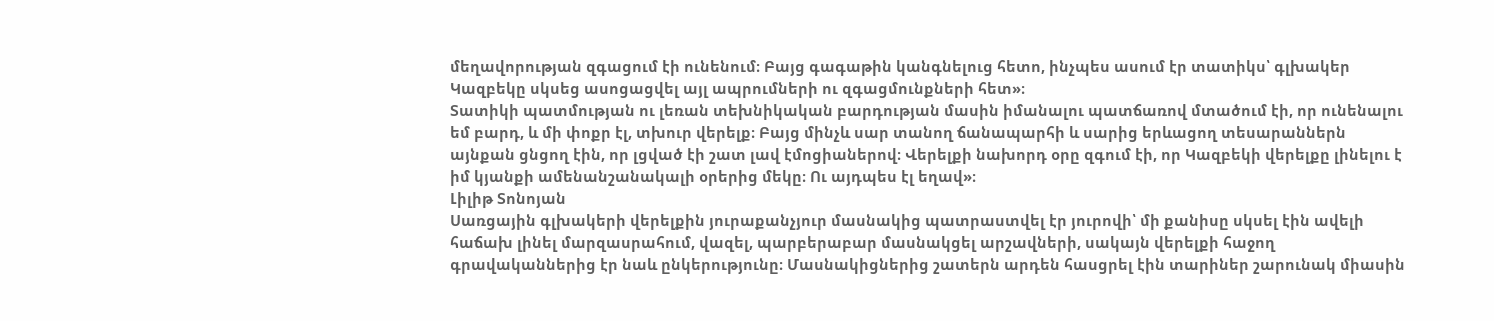մեղավորության զգացում էի ունենում։ Բայց գագաթին կանգնելուց հետո, ինչպես ասում էր տատիկս՝ գլխակեր Կազբեկը սկսեց ասոցացվել այլ ապրումների ու զգացմունքների հետ»։
Տատիկի պատմության ու լեռան տեխնիկական բարդության մասին իմանալու պատճառով մտածում էի, որ ունենալու եմ բարդ, և մի փոքր էլ, տխուր վերելք։ Բայց մինչև սար տանող ճանապարհի և սարից երևացող տեսարաններն այնքան ցնցող էին, որ լցված էի շատ լավ էմոցիաներով։ Վերելքի նախորդ օրը զգում էի, որ Կազբեկի վերելքը լինելու է իմ կյանքի ամենանշանակալի օրերից մեկը։ Ու այդպես էլ եղավ»։
Լիլիթ Տոնոյան
Սառցային գլխակերի վերելքին յուրաքանչյուր մասնակից պատրաստվել էր յուրովի՝ մի քանիսը սկսել էին ավելի հաճախ լինել մարզասրահում, վազել, պարբերաբար մասնակցել արշավների, սակայն վերելքի հաջող գրավականներից էր նաև ընկերությունը։ Մասնակիցներից շատերն արդեն հասցրել էին տարիներ շարունակ միասին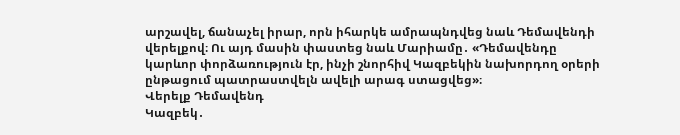արշավել, ճանաչել իրար, որն իհարկե ամրապնդվեց նաև Դեմավենդի վերելքով։ Ու այդ մասին փաստեց նաև Մարիամը․ «Դեմավենդը կարևոր փորձառություն էր, ինչի շնորհիվ Կազբեկին նախորդող օրերի ընթացում պատրաստվելն ավելի արագ ստացվեց»։
Վերելք Դեմավենդ
Կազբեկ․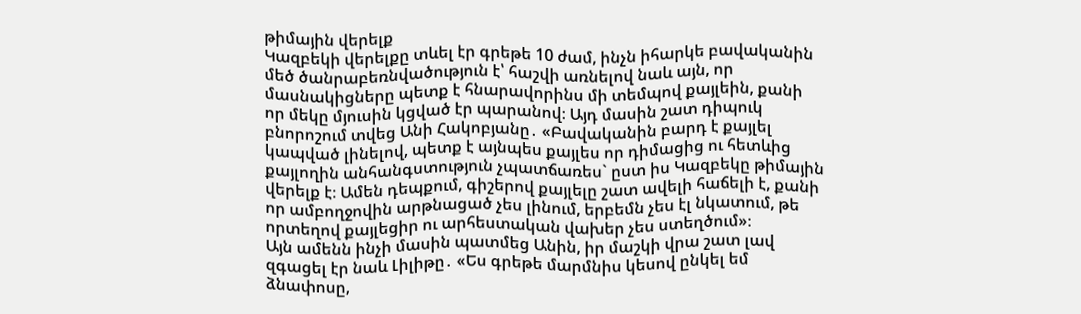թիմային վերելք
Կազբեկի վերելքը տևել էր գրեթե 10 ժամ, ինչն իհարկե բավականին մեծ ծանրաբեռնվածություն է՝ հաշվի առնելով նաև այն, որ մասնակիցները պետք է հնարավորինս մի տեմպով քայլեին, քանի որ մեկը մյուսին կցված էր պարանով։ Այդ մասին շատ դիպուկ բնորոշում տվեց Անի Հակոբյանը․ «Բավականին բարդ է քայլել կապված լինելով, պետք է այնպես քայլես որ դիմացից ու հետևից քայլողին անհանգստություն չպատճառես` ըստ իս Կազբեկը թիմային վերելք է։ Ամեն դեպքում, գիշերով քայլելը շատ ավելի հաճելի է, քանի որ ամբողջովին արթնացած չես լինում, երբեմն չես էլ նկատում, թե որտեղով քայլեցիր ու արհեստական վախեր չես ստեղծում»։
Այն ամենն ինչի մասին պատմեց Անին, իր մաշկի վրա շատ լավ զգացել էր նաև Լիլիթը․ «Ես գրեթե մարմնիս կեսով ընկել եմ ձնափոսը,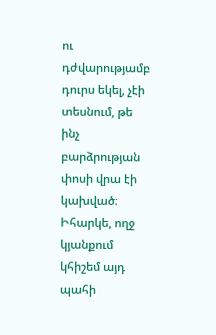ու դժվարությամբ դուրս եկել, չէի տեսնում, թե ինչ բարձրության փոսի վրա էի կախված։ Իհարկե, ողջ կյանքում կհիշեմ այդ պահի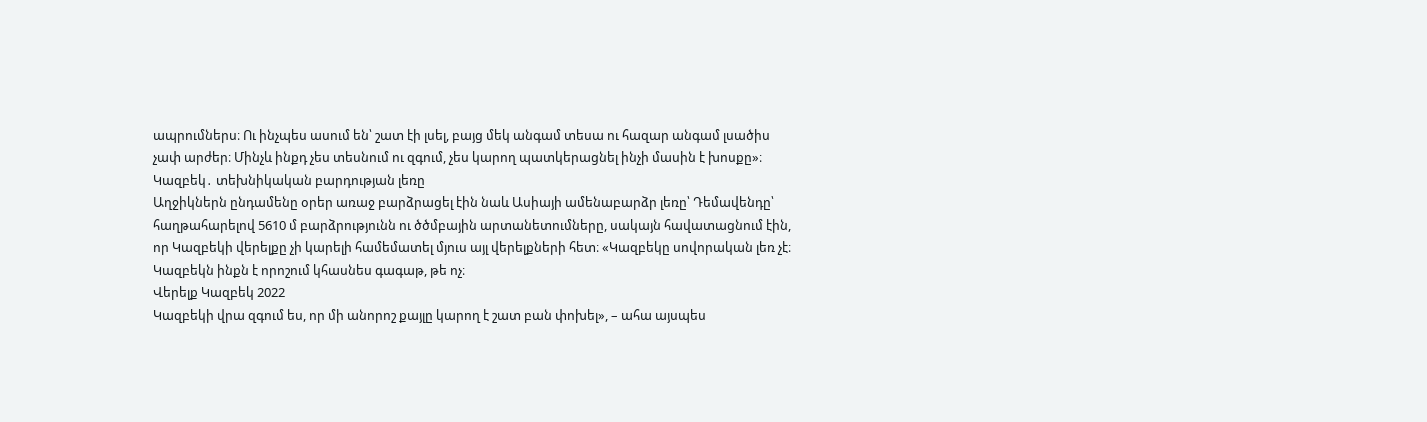ապրումներս։ Ու ինչպես ասում են՝ շատ էի լսել, բայց մեկ անգամ տեսա ու հազար անգամ լսածիս չափ արժեր։ Մինչև ինքդ չես տեսնում ու զգում, չես կարող պատկերացնել ինչի մասին է խոսքը»։
Կազբեկ․ տեխնիկական բարդության լեռը
Աղջիկներն ընդամենը օրեր առաջ բարձրացել էին նաև Ասիայի ամենաբարձր լեռը՝ Դեմավենդը՝ հաղթահարելով 5610 մ բարձրությունն ու ծծմբային արտանետումները, սակայն հավատացնում էին, որ Կազբեկի վերելքը չի կարելի համեմատել մյուս այլ վերելքների հետ։ «Կազբեկը սովորական լեռ չէ։ Կազբեկն ինքն է որոշում կհասնես գագաթ, թե ոչ։
Վերելք Կազբեկ 2022
Կազբեկի վրա զգում ես, որ մի անորոշ քայլը կարող է շատ բան փոխել», – ահա այսպես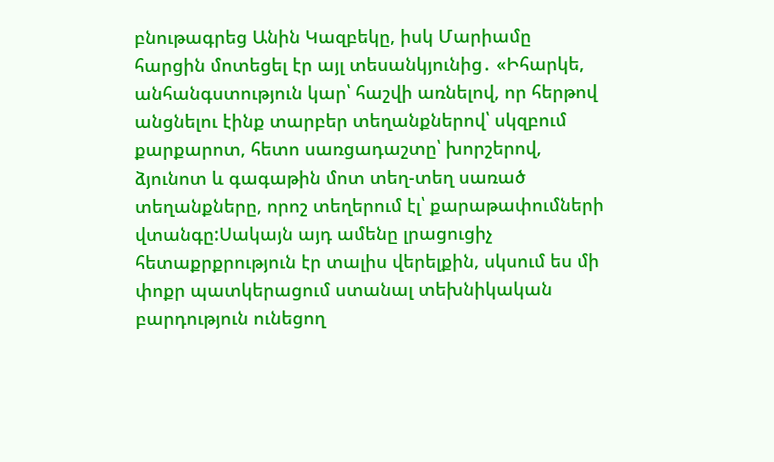բնութագրեց Անին Կազբեկը, իսկ Մարիամը հարցին մոտեցել էր այլ տեսանկյունից․ «Իհարկե, անհանգստություն կար՝ հաշվի առնելով, որ հերթով անցնելու էինք տարբեր տեղանքներով՝ սկզբում քարքարոտ, հետո սառցադաշտը՝ խորշերով, ձյունոտ և գագաթին մոտ տեղ-տեղ սառած տեղանքները, որոշ տեղերում էլ՝ քարաթափումների վտանգը:Սակայն այդ ամենը լրացուցիչ հետաքրքրություն էր տալիս վերելքին, սկսում ես մի փոքր պատկերացում ստանալ տեխնիկական բարդություն ունեցող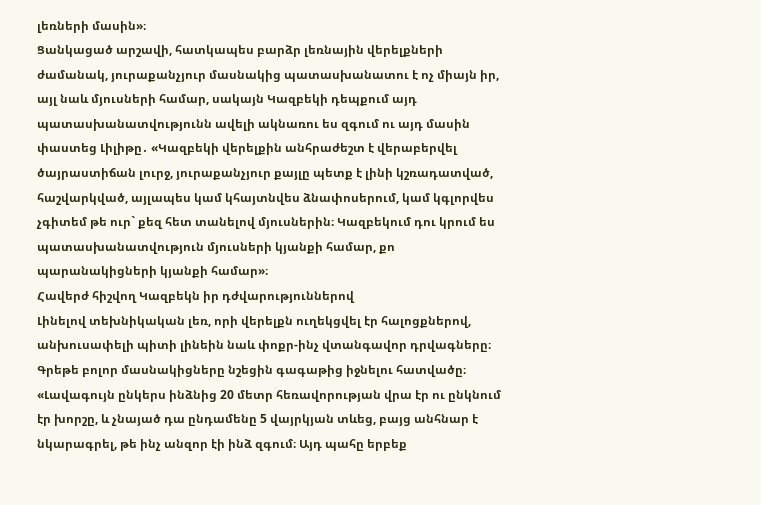լեռների մասին»։
Ցանկացած արշավի, հատկապես բարձր լեռնային վերելքների ժամանակ, յուրաքանչյուր մասնակից պատասխանատու է ոչ միայն իր, այլ նաև մյուսների համար, սակայն Կազբեկի դեպքում այդ պատասխանատվությունն ավելի ակնառու ես զգում ու այդ մասին փաստեց Լիլիթը․ «Կազբեկի վերելքին անհրաժեշտ է վերաբերվել ծայրաստիճան լուրջ, յուրաքանչյուր քայլը պետք է լինի կշռադատված, հաշվարկված, այլապես կամ կհայտնվես ձնափոսերում, կամ կգլորվես չգիտեմ թե ուր` քեզ հետ տանելով մյուսներին։ Կազբեկում դու կրում ես պատասխանատվություն մյուսների կյանքի համար, քո պարանակիցների կյանքի համար»։
Հավերժ հիշվող Կազբեկն իր դժվարություններով
Լինելով տեխնիկական լեռ, որի վերելքն ուղեկցվել էր հալոցքներով, անխուսափելի պիտի լինեին նաև փոքր-ինչ վտանգավոր դրվագները։ Գրեթե բոլոր մասնակիցները նշեցին գագաթից իջնելու հատվածը։ «Լավագույն ընկերս ինձնից 20 մետր հեռավորության վրա էր ու ընկնում էր խորշը, և չնայած դա ընդամենը 5 վայրկյան տևեց, բայց անհնար է նկարագրել, թե ինչ անզոր էի ինձ զգում։ Այդ պահը երբեք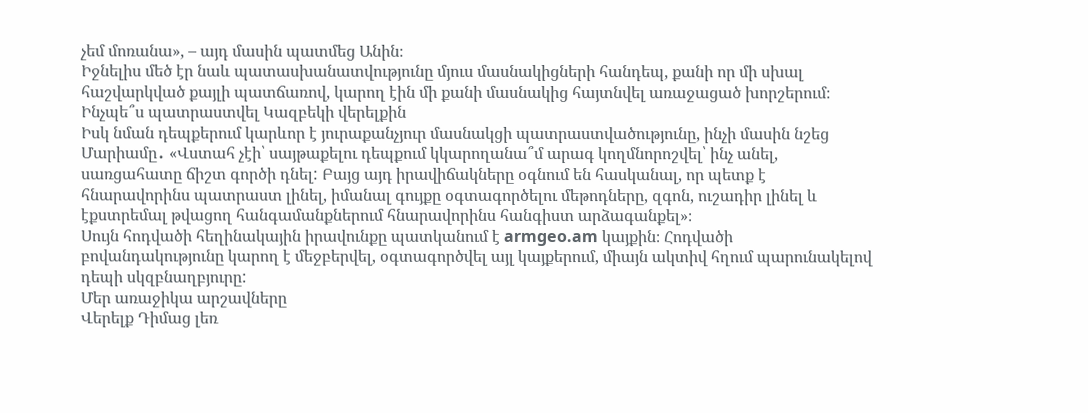չեմ մոռանա», – այդ մասին պատմեց Անին։
Իջնելիս մեծ էր նաև պատասխանատվությունը մյուս մասնակիցների հանդեպ, քանի որ մի սխալ հաշվարկված քայլի պատճառով, կարող էին մի քանի մասնակից հայտնվել առաջացած խորշերում։
Ինչպե՞ս պատրաստվել Կազբեկի վերելքին
Իսկ նման դեպքերում կարևոր է յուրաքանչյուր մասնակցի պատրաստվածությունը, ինչի մասին նշեց Մարիամը․ «Վստահ չէի՝ սայթաքելու դեպքում կկարողանա՞մ արագ կողմնորոշվել՝ ինչ անել, սառցահատը ճիշտ գործի դնել: Բայց այդ իրավիճակները օգնում են հասկանալ, որ պետք է հնարավորինս պատրաստ լինել, իմանալ գույքը օգտագործելու մեթոդները, զգոն, ուշադիր լինել և էքստրեմալ թվացող հանգամանքներում հնարավորինս հանգիստ արձագանքել»։
Սույն հոդվածի հեղինակային իրավունքը պատկանում է armgeo.am կայքին։ Հոդվածի բովանդակությունը կարող է մեջբերվել, օգտագործվել այլ կայքերում, միայն ակտիվ հղում պարունակելով դեպի սկզբնաղբյուրը:
Մեր առաջիկա արշավները
Վերելք Դիմաց լեռ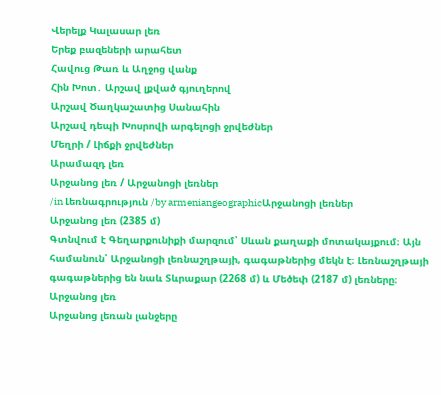Վերելք Կալասար լեռ
Երեք բազեների արահետ
Հավուց Թառ և Աղջոց վանք
Հին Խոտ․ Արշավ լքված գյուղերով
Արշավ Ծաղկաշատից Սանահին
Արշավ դեպի Խոսրովի արգելոցի ջրվեժներ
Մեղրի / Լիճքի ջրվեժներ
Արամազդ լեռ
Արջանոց լեռ / Արջանոցի լեռներ
/in Լեռնագրություն /by armeniangeographicԱրջանոցի լեռներ
Արջանոց լեռ (2385 մ)
Գտնվում է Գեղարքունիքի մարզում՝ Սևան քաղաքի մոտակայքում։ Այն համանուն՝ Արջանոցի լեռնաշղթայի, գագաթներից մեկն է։ Լեռնաշղթայի գագաթներից են նաև Տևրաքար (2268 մ) և Մեծեփ (2187 մ) լեռները։
Արջանոց լեռ
Արջանոց լեռան լանջերը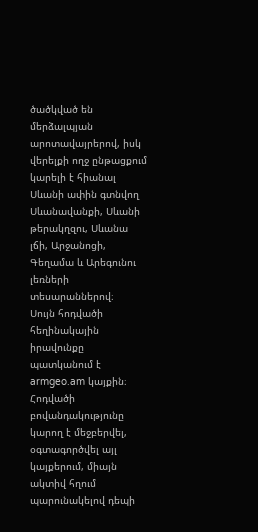ծածկված են մերձալպյան արոտավայրերով, իսկ վերելքի ողջ ընթացքում կարելի է հիանալ Սևանի ափին գտնվող Սևանավանքի, Սևանի թերակղզու, Սևանա լճի, Արջանոցի, Գեղամա և Արեգունու լեռների տեսարաններով։
Սույն հոդվածի հեղինակային իրավունքը պատկանում է armgeo.am կայքին։ Հոդվածի բովանդակությունը կարող է մեջբերվել, օգտագործվել այլ կայքերում, միայն ակտիվ հղում պարունակելով դեպի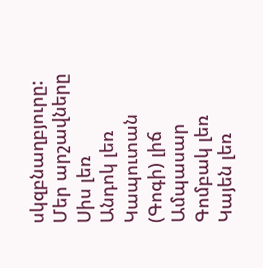սկզբնաղբյուրը:
Մեր արշավները
Սիս լեռ
Անդոկ լեռ
Կապուտան (Գոգի) լիճ
Ամպասար
Գոմբակ լեռ
Կայեն լեռ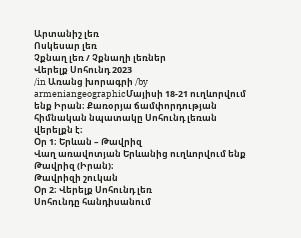Արտանիշ լեռ
Ոսկեսար լեռ
Չքնաղ լեռ / Չքնաղի լեռներ
Վերելք Սոհունդ 2023
/in Առանց խորագրի /by armeniangeographicՄայիսի 18-21 ուղևորվում ենք Իրան։ Քառօրյա ճամփորդության հիմնական նպատակը Սոհունդ լեռան վերելքն է։
Օր 1։ Երևան – Թավրիզ
Վաղ առավոտյան Երևանից ուղևորվում ենք Թավրիզ (Իրան)։
Թավրիզի շուկան
Օր 2։ Վերելք Սոհունդ լեռ
Սոհունդը հանդիսանում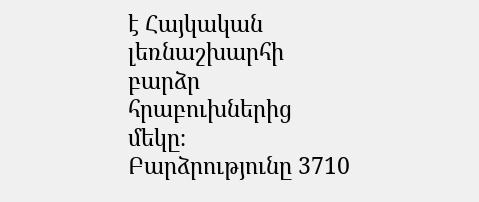է Հայկական լեռնաշխարհի բարձր հրաբուխներից մեկը։ Բարձրությունը 3710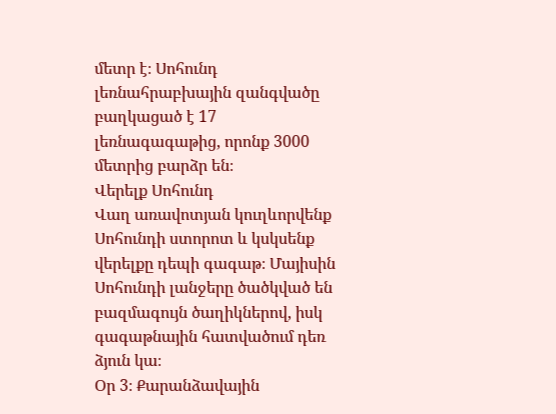մետր է։ Սոհունդ լեռնահրաբխային զանգվածը բաղկացած է 17 լեռնագագաթից, որոնք 3000 մետրից բարձր են։
Վերելք Սոհունդ
Վաղ առավոտյան կուղևորվենք Սոհունդի ստորոտ և կսկսենք վերելքը դեպի գագաթ։ Մայիսին Սոհունդի լանջերը ծածկված են բազմագույն ծաղիկներով, իսկ գագաթնային հատվածում դեռ ձյուն կա։
Օր 3։ Քարանձավային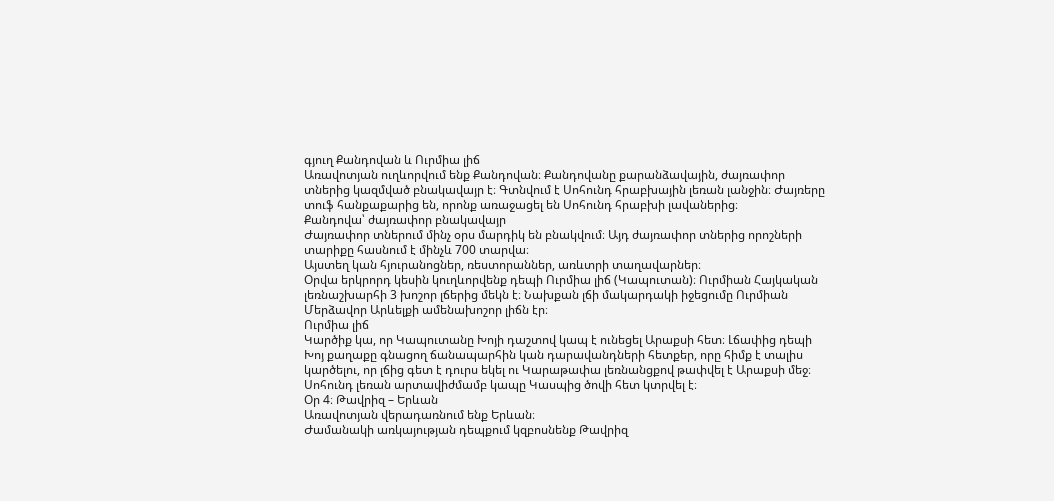գյուղ Քանդովան և Ուրմիա լիճ
Առավոտյան ուղևորվում ենք Քանդովան։ Քանդովանը քարանձավային, ժայռափոր տներից կազմված բնակավայր է։ Գտնվում է Սոհունդ հրաբխային լեռան լանջին։ Ժայռերը տուֆ հանքաքարից են, որոնք առաջացել են Սոհունդ հրաբխի լավաներից։
Քանդովա՝ ժայռափոր բնակավայր
Ժայռափոր տներում մինչ օրս մարդիկ են բնակվում։ Այդ ժայռափոր տներից որոշների տարիքը հասնում է մինչև 700 տարվա։
Այստեղ կան հյուրանոցներ, ռեստորաններ, առևտրի տաղավարներ։
Օրվա երկրորդ կեսին կուղևորվենք դեպի Ուրմիա լիճ (Կապուտան)։ Ուրմիան Հայկական լեռնաշխարհի 3 խոշոր լճերից մեկն է։ Նախքան լճի մակարդակի իջեցումը Ուրմիան Մերձավոր Արևելքի ամենախոշոր լիճն էր։
Ուրմիա լիճ
Կարծիք կա, որ Կապուտանը Խոյի դաշտով կապ է ունեցել Արաքսի հետ։ Լճափից դեպի Խոյ քաղաքը գնացող ճանապարհին կան դարավանդների հետքեր, որը հիմք է տալիս կարծելու, որ լճից գետ է դուրս եկել ու Կարաթափա լեռնանցքով թափվել է Արաքսի մեջ։ Սոհունդ լեռան արտավիժմամբ կապը Կասպից ծովի հետ կտրվել է։
Օր 4։ Թավրիզ – Երևան
Առավոտյան վերադառնում ենք Երևան։
Ժամանակի առկայության դեպքում կզբոսնենք Թավրիզ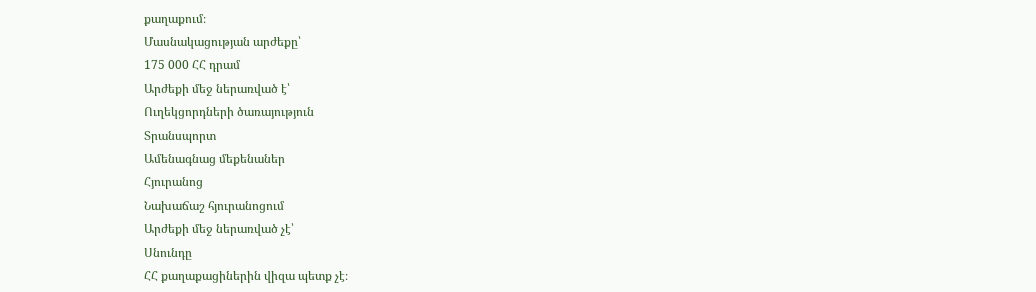քաղաքում։
Մասնակացության արժեքը՝
175 000 ՀՀ դրամ
Արժեքի մեջ ներառված է՝
Ուղեկցորդների ծառայություն
Տրանսպորտ
Ամենագնաց մեքենաներ
Հյուրանոց
Նախաճաշ հյուրանոցում
Արժեքի մեջ ներառված չէ՝
Սնունդը
ՀՀ քաղաքացիներին վիզա պետք չէ։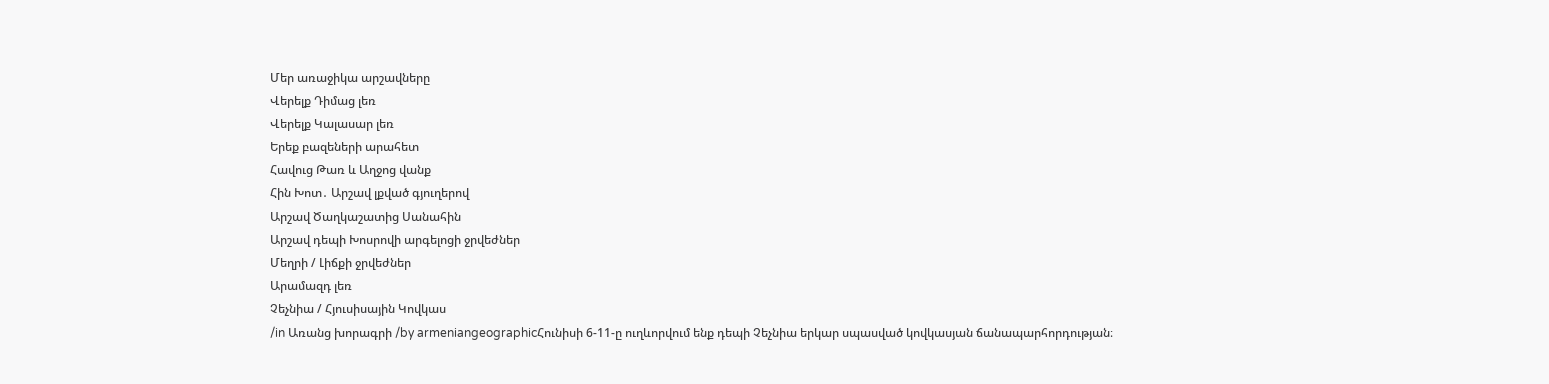Մեր առաջիկա արշավները
Վերելք Դիմաց լեռ
Վերելք Կալասար լեռ
Երեք բազեների արահետ
Հավուց Թառ և Աղջոց վանք
Հին Խոտ․ Արշավ լքված գյուղերով
Արշավ Ծաղկաշատից Սանահին
Արշավ դեպի Խոսրովի արգելոցի ջրվեժներ
Մեղրի / Լիճքի ջրվեժներ
Արամազդ լեռ
Չեչնիա / Հյուսիսային Կովկաս
/in Առանց խորագրի /by armeniangeographicՀունիսի 6-11-ը ուղևորվում ենք դեպի Չեչնիա երկար սպասված կովկասյան ճանապարհորդության։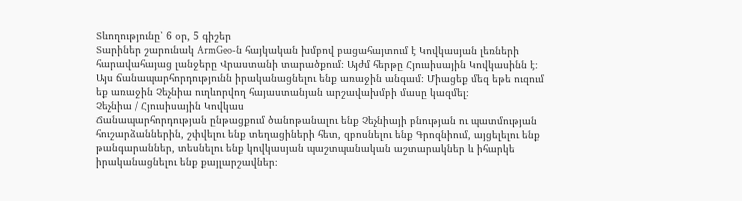Տևողությունը՝ 6 օր, 5 գիշեր
Տարիներ շարունակ ArmGeo-ն հայկական խմբով բացահայտում է Կովկասյան լեռների հարավահայաց լանջերը Վրաստանի տարածքում։ Այժմ հերթը Հյուսիսային Կովկասինն է։
Այս ճանապարհորդությունն իրականացնելու ենք առաջին անգամ։ Միացեք մեզ եթե ուզում եք առաջին Չեչնիա ուղևորվող հայաստանյան արշավախմբի մասը կազմել։
Չեչնիա / Հյուսիսային Կովկաս
Ճանապարհորդության ընթացքում ծանոթանալու ենք Չեչնիայի բնության ու պատմության հուշարձաններին, շփվելու ենք տեղացիների հետ, զբոսնելու ենք Գրոզնիում, այցելելու ենք թանգարաններ, տեսնելու ենք կովկասյան պաշտպանական աշտարակներ և իհարկե իրականացնելու ենք քայլարշավներ։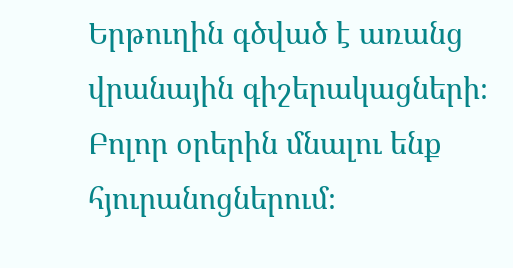Երթուղին գծված է առանց վրանային գիշերակացների։ Բոլոր օրերին մնալու ենք հյուրանոցներում։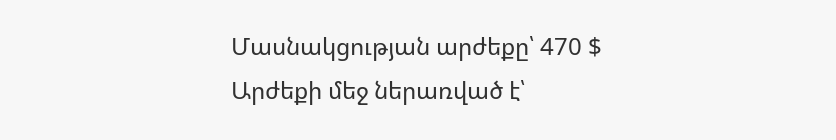Մասնակցության արժեքը՝ 470 $
Արժեքի մեջ ներառված է՝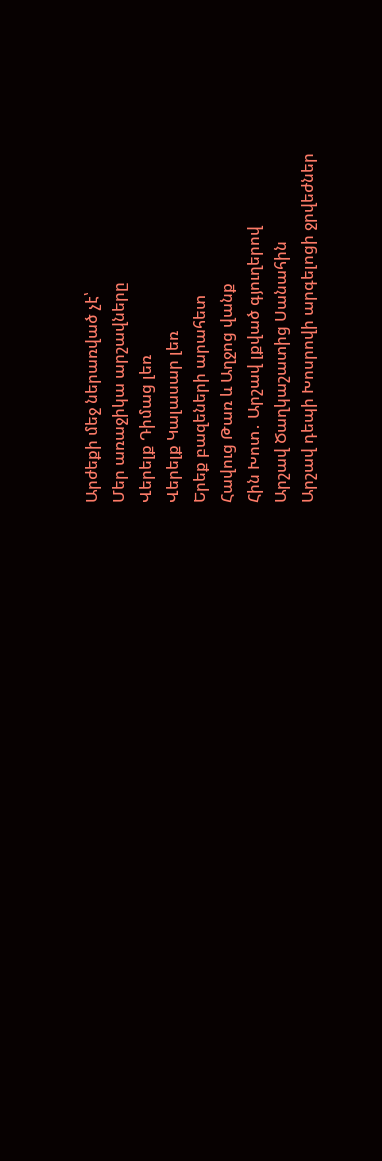Արժեքի մեջ ներառված չէ՝
Մեր առաջիկա արշավները
Վերելք Դիմաց լեռ
Վերելք Կալասար լեռ
Երեք բազեների արահետ
Հավուց Թառ և Աղջոց վանք
Հին Խոտ․ Արշավ լքված գյուղերով
Արշավ Ծաղկաշատից Սանահին
Արշավ դեպի Խոսրովի արգելոցի ջրվեժներ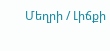Մեղրի / Լիճքի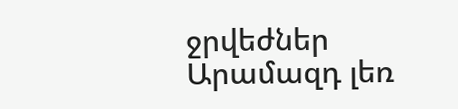ջրվեժներ
Արամազդ լեռ